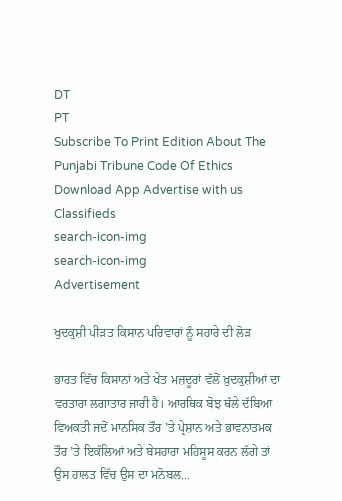DT
PT
Subscribe To Print Edition About The Punjabi Tribune Code Of Ethics Download App Advertise with us Classifieds
search-icon-img
search-icon-img
Advertisement

ਖੁਦਕੁਸ਼ੀ ਪੀੜਤ ਕਿਸਾਨ ਪਰਿਵਾਰਾਂ ਨੂੰ ਸਹਾਰੇ ਦੀ ਲੋੜ

ਭਾਰਤ ਵਿੱਚ ਕਿਸਾਨਾਂ ਅਤੇ ਖੇਤ ਮਜ਼ਦੂਰਾਂ ਵੱਲੋਂ ਖ਼ੁਦਕੁਸ਼ੀਆਂ ਦਾ ਵਰਤਾਰਾ ਲਗਾਤਾਰ ਜਾਰੀ ਹੈ। ਆਰਥਿਕ ਬੋਝ ਥੱਲੇ ਦੱਬਿਆ ਵਿਅਕਤੀ ਜਦੋਂ ਮਾਨਸਿਕ ਤੌਰ ’ਤੇ ਪ੍ਰੇਸ਼ਾਨ ਅਤੇ ਭਾਵਨਾਤਮਕ ਤੌਰ ’ਤੇ ਇਕੱਲਿਆਂ ਅਤੇ ਬੇਸਹਾਰਾ ਮਹਿਸੂਸ ਕਰਨ ਲੱਗੇ ਤਾਂ ਉਸ ਹਾਲਤ ਵਿੱਚ ਉਸ ਦਾ ਮਨੋਬਲ...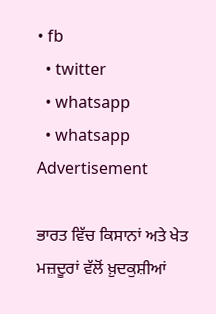• fb
  • twitter
  • whatsapp
  • whatsapp
Advertisement

ਭਾਰਤ ਵਿੱਚ ਕਿਸਾਨਾਂ ਅਤੇ ਖੇਤ ਮਜ਼ਦੂਰਾਂ ਵੱਲੋਂ ਖ਼ੁਦਕੁਸ਼ੀਆਂ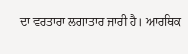ਦਾ ਵਰਤਾਰਾ ਲਗਾਤਾਰ ਜਾਰੀ ਹੈ। ਆਰਥਿਕ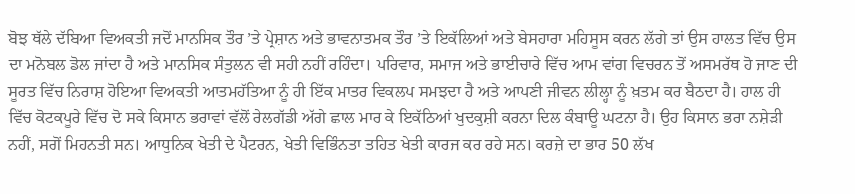ਬੋਝ ਥੱਲੇ ਦੱਬਿਆ ਵਿਅਕਤੀ ਜਦੋਂ ਮਾਨਸਿਕ ਤੌਰ ’ਤੇ ਪ੍ਰੇਸ਼ਾਨ ਅਤੇ ਭਾਵਨਾਤਮਕ ਤੌਰ ’ਤੇ ਇਕੱਲਿਆਂ ਅਤੇ ਬੇਸਹਾਰਾ ਮਹਿਸੂਸ ਕਰਨ ਲੱਗੇ ਤਾਂ ਉਸ ਹਾਲਤ ਵਿੱਚ ਉਸ ਦਾ ਮਨੋਬਲ ਡੋਲ ਜਾਂਦਾ ਹੈ ਅਤੇ ਮਾਨਸਿਕ ਸੰਤੁਲਨ ਵੀ ਸਹੀ ਨਹੀਂ ਰਹਿੰਦਾ। ਪਰਿਵਾਰ, ਸਮਾਜ ਅਤੇ ਭਾਈਚਾਰੇ ਵਿੱਚ ਆਮ ਵਾਂਗ ਵਿਚਰਨ ਤੋਂ ਅਸਮਰੱਥ ਹੋ ਜਾਣ ਦੀ ਸੂਰਤ ਵਿੱਚ ਨਿਰਾਸ਼ ਹੋਇਆ ਵਿਅਕਤੀ ਆਤਮਹੱਤਿਆ ਨੂੰ ਹੀ ਇੱਕ ਮਾਤਰ ਵਿਕਲਪ ਸਮਝਦਾ ਹੈ ਅਤੇ ਆਪਣੀ ਜੀਵਨ ਲੀਲ੍ਹਾ ਨੂੰ ਖ਼ਤਮ ਕਰ ਬੈਠਦਾ ਹੈ। ਹਾਲ ਹੀ ਵਿੱਚ ਕੋਟਕਪੂਰੇ ਵਿੱਚ ਦੋ ਸਕੇ ਕਿਸਾਨ ਭਰਾਵਾਂ ਵੱਲੋਂ ਰੇਲਗੱਡੀ ਅੱਗੇ ਛਾਲ ਮਾਰ ਕੇ ਇਕੱਠਿਆਂ ਖੁਦਕੁਸ਼ੀ ਕਰਨਾ ਦਿਲ ਕੰਬਾਊ ਘਟਨਾ ਹੈ। ਉਹ ਕਿਸਾਨ ਭਰਾ ਨਸ਼ੇੜੀ ਨਹੀਂ, ਸਗੋਂ ਮਿਹਨਤੀ ਸਨ। ਆਧੁਨਿਕ ਖੇਤੀ ਦੇ ਪੈਟਰਨ, ਖੇਤੀ ਵਿਭਿੰਨਤਾ ਤਹਿਤ ਖੇਤੀ ਕਾਰਜ ਕਰ ਰਹੇ ਸਨ। ਕਰਜ਼ੇ ਦਾ ਭਾਰ 50 ਲੱਖ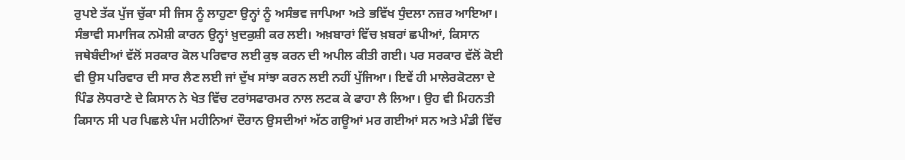ਰੁਪਏ ਤੱਕ ਪੁੱਜ ਚੁੱਕਾ ਸੀ ਜਿਸ ਨੂੰ ਲਾਹੁਣਾ ਉਨ੍ਹਾਂ ਨੂੰ ਅਸੰਭਵ ਜਾਪਿਆ ਅਤੇ ਭਵਿੱਖ ਧੁੰਦਲਾ ਨਜ਼ਰ ਆਇਆ। ਸੰਭਾਵੀ ਸਮਾਜਿਕ ਨਮੋਸ਼ੀ ਕਾਰਨ ਉਨ੍ਹਾਂ ਖ਼ੁਦਕੁਸ਼ੀ ਕਰ ਲਈ। ਅਖ਼ਬਾਰਾਂ ਵਿੱਚ ਖ਼ਬਰਾਂ ਛਪੀਆਂ, ਕਿਸਾਨ ਜਥੇਬੰਦੀਆਂ ਵੱਲੋਂ ਸਰਕਾਰ ਕੋਲ ਪਰਿਵਾਰ ਲਈ ਕੁਝ ਕਰਨ ਦੀ ਅਪੀਲ ਕੀਤੀ ਗਈ। ਪਰ ਸਰਕਾਰ ਵੱਲੋਂ ਕੋਈ ਵੀ ਉਸ ਪਰਿਵਾਰ ਦੀ ਸਾਰ ਲੈਣ ਲਈ ਜਾਂ ਦੁੱਖ ਸਾਂਝਾ ਕਰਨ ਲਈ ਨਹੀਂ ਪੁੱਜਿਆ। ਇਵੇਂ ਹੀ ਮਾਲੇਰਕੋਟਲਾ ਦੇ ਪਿੰਡ ਲੋਧਰਾਣੇ ਦੇ ਕਿਸਾਨ ਨੇ ਖੇਤ ਵਿੱਚ ਟਰਾਂਸਫਾਰਮਰ ਨਾਲ ਲਟਕ ਕੇ ਫਾਹਾ ਲੈ ਲਿਆ। ਉਹ ਵੀ ਮਿਹਨਤੀ ਕਿਸਾਨ ਸੀ ਪਰ ਪਿਛਲੇ ਪੰਜ ਮਹੀਨਿਆਂ ਦੌਰਾਨ ਉਸਦੀਆਂ ਅੱਠ ਗਊਆਂ ਮਰ ਗਈਆਂ ਸਨ ਅਤੇ ਮੰਡੀ ਵਿੱਚ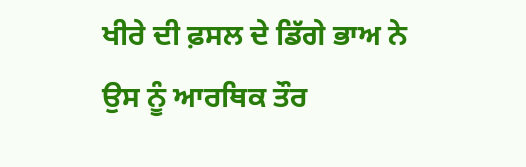ਖੀਰੇ ਦੀ ਫ਼ਸਲ ਦੇ ਡਿੱਗੇ ਭਾਅ ਨੇ ਉਸ ਨੂੰ ਆਰਥਿਕ ਤੌਰ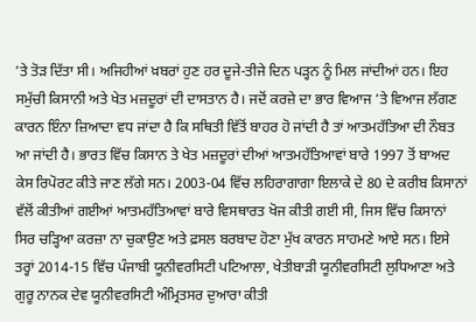’ਤੇ ਤੋੜ ਦਿੱਤਾ ਸੀ। ਅਜਿਹੀਆਂ ਖ਼ਬਰਾਂ ਹੁਣ ਹਰ ਦੂਜੇ-ਤੀਜੇ ਦਿਨ ਪੜ੍ਹਨ ਨੂੰ ਮਿਲ ਜਾਂਦੀਆਂ ਹਨ। ਇਹ ਸਮੁੱਚੀ ਕਿਸਾਨੀ ਅਤੇ ਖੇਤ ਮਜ਼ਦੂਰਾਂ ਦੀ ਦਾਸਤਾਨ ਹੈ। ਜਦੋਂ ਕਰਜ਼ੇ ਦਾ ਭਾਰ ਵਿਆਜ ’ਤੇ ਵਿਆਜ ਲੱਗਣ ਕਾਰਨ ਇੰਨਾ ਜ਼ਿਆਦਾ ਵਧ ਜਾਂਦਾ ਹੈ ਕਿ ਸਥਿਤੀ ਵਿੱਤੋਂ ਬਾਹਰ ਹੋ ਜਾਂਦੀ ਹੈ ਤਾਂ ਆਤਮਹੱਤਿਆ ਦੀ ਨੌਬਤ ਆ ਜਾਂਦੀ ਹੈ। ਭਾਰਤ ਵਿੱਚ ਕਿਸਾਨ ਤੇ ਖੇਤ ਮਜ਼ਦੂਰਾਂ ਦੀਆਂ ਆਤਮਹੱਤਿਆਵਾਂ ਬਾਰੇ 1997 ਤੋਂ ਬਾਅਦ ਕੇਸ ਰਿਪੋਰਟ ਕੀਤੇ ਜਾਣ ਲੱਗੇ ਸਨ। 2003-04 ਵਿੱਚ ਲਹਿਰਾਗਾਗਾ ਇਲਾਕੇ ਦੇ 80 ਦੇ ਕਰੀਬ ਕਿਸਾਨਾਂ ਵੱਲੋਂ ਕੀਤੀਆਂ ਗਈਆਂ ਆਤਮਹੱਤਿਆਵਾਂ ਬਾਰੇ ਵਿਸਥਾਰਤ ਖੋਜ ਕੀਤੀ ਗਈ ਸੀ, ਜਿਸ ਵਿੱਚ ਕਿਸਾਨਾਂ ਸਿਰ ਚੜ੍ਹਿਆ ਕਰਜ਼ਾ ਨਾ ਚੁਕਾਉਣ ਅਤੇ ਫ਼ਸਲ ਬਰਬਾਦ ਹੋਣਾ ਮੁੱਖ ਕਾਰਨ ਸਾਹਮਣੇ ਆਏ ਸਨ। ਇਸੇ ਤਰ੍ਹਾਂ 2014-15 ਵਿੱਚ ਪੰਜਾਬੀ ਯੂਨੀਵਰਸਿਟੀ ਪਟਿਆਲਾ, ਖੇਤੀਬਾੜੀ ਯੂਨੀਵਰਸਿਟੀ ਲੁਧਿਆਣਾ ਅਤੇ ਗੁਰੂ ਨਾਨਕ ਦੇਵ ਯੂਨੀਵਰਸਿਟੀ ਅੰਮ੍ਰਿਤਸਰ ਦੁਆਰਾ ਕੀਤੀ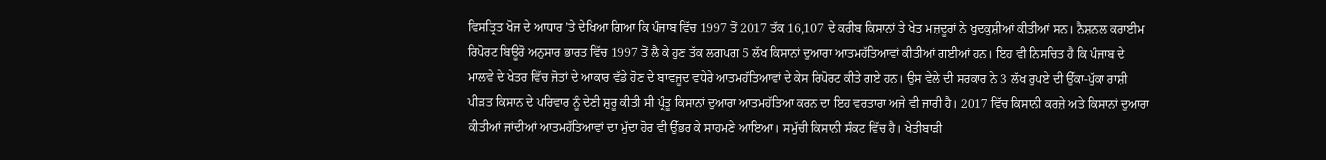ਵਿਸਤ੍ਰਿਤ ਖੋਜ ਦੇ ਆਧਾਰ ’ਤੇ ਦੇਖਿਆ ਗਿਆ ਕਿ ਪੰਜਾਬ ਵਿੱਚ 1997 ਤੋਂ 2017 ਤੱਕ 16,107 ਦੇ ਕਰੀਬ ਕਿਸਾਨਾਂ ਤੇ ਖੇਤ ਮਜ਼ਦੂਰਾਂ ਨੇ ਖੁਦਕੁਸ਼ੀਆਂ ਕੀਤੀਆਂ ਸਨ। ਨੈਸ਼ਨਲ ਕਰਾਈਮ ਰਿਪੋਰਟ ਬਿਊਰੋ ਅਨੁਸਾਰ ਭਾਰਤ ਵਿੱਚ 1997 ਤੋਂ ਲੈ ਕੇ ਹੁਣ ਤੱਕ ਲਗਪਗ 5 ਲੱਖ ਕਿਸਾਨਾਂ ਦੁਆਰਾ ਆਤਮਹੱਤਿਆਵਾਂ ਕੀਤੀਆਂ ਗਈਆਂ ਹਨ। ਇਹ ਵੀ ਨਿਸਚਿਤ ਹੈ ਕਿ ਪੰਜਾਬ ਦੇ ਮਾਲਵੇ ਦੇ ਖੇਤਰ ਵਿੱਚ ਜੋਤਾਂ ਦੇ ਆਕਾਰ ਵੱਡੇ ਹੋਣ ਦੇ ਬਾਵਜੂਦ ਵਧੇਰੇ ਆਤਮਹੱਤਿਆਵਾਂ ਦੇ ਕੇਸ ਰਿਪੋਰਟ ਕੀਤੇ ਗਏ ਹਨ। ਉਸ ਵੇਲੇ ਦੀ ਸਰਕਾਰ ਨੇ 3 ਲੱਖ ਰੁਪਏ ਦੀ ਉੱਕਾ-ਪੁੱਕਾ ਰਾਸ਼ੀ ਪੀੜਤ ਕਿਸਾਨ ਦੇ ਪਰਿਵਾਰ ਨੂੰ ਦੇਣੀ ਸ਼ੁਰੂ ਕੀਤੀ ਸੀ ਪ੍ਰੰਤੂ ਕਿਸਾਨਾਂ ਦੁਆਰਾ ਆਤਮਹੱਤਿਆ ਕਰਨ ਦਾ ਇਹ ਵਰਤਾਰਾ ਅਜੇ ਵੀ ਜਾਰੀ ਹੈ। 2017 ਵਿੱਚ ਕਿਸਾਨੀ ਕਰਜ਼ੇ ਅਤੇ ਕਿਸਾਨਾਂ ਦੁਆਰਾ ਕੀਤੀਆਂ ਜਾਂਦੀਆਂ ਆਤਮਹੱਤਿਆਵਾਂ ਦਾ ਮੁੱਦਾ ਹੋਰ ਵੀ ਉੱਭਰ ਕੇ ਸਾਹਮਣੇ ਆਇਆ। ਸਮੁੱਚੀ ਕਿਸਾਨੀ ਸੰਕਟ ਵਿੱਚ ਹੈ। ਖੇਤੀਬਾੜੀ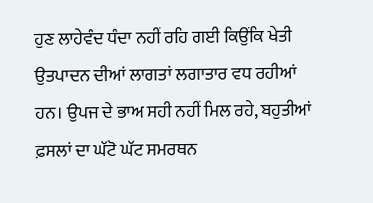ਹੁਣ ਲਾਹੇਵੰਦ ਧੰਦਾ ਨਹੀਂ ਰਹਿ ਗਈ ਕਿਉਂਕਿ ਖੇਤੀ ਉਤਪਾਦਨ ਦੀਆਂ ਲਾਗਤਾਂ ਲਗਾਤਾਰ ਵਧ ਰਹੀਆਂ ਹਨ। ਉਪਜ ਦੇ ਭਾਅ ਸਹੀ ਨਹੀਂ ਮਿਲ ਰਹੇ, ਬਹੁਤੀਆਂ ਫ਼ਸਲਾਂ ਦਾ ਘੱਟੋ ਘੱਟ ਸਮਰਥਨ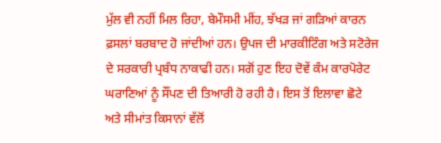ਮੁੱਲ ਵੀ ਨਹੀਂ ਮਿਲ ਰਿਹਾ, ਬੇਮੌਸਮੀ ਮੀਂਹ, ਝੱਖੜ ਜਾਂ ਗੜਿਆਂ ਕਾਰਨ ਫ਼ਸਲਾਂ ਬਰਬਾਦ ਹੋ ਜਾਂਦੀਆਂ ਹਨ। ਉਪਜ ਦੀ ਮਾਰਕੀਟਿੰਗ ਅਤੇ ਸਟੋਰੇਜ ਦੇ ਸਰਕਾਰੀ ਪ੍ਰਬੰਧ ਨਾਕਾਫੀ ਹਨ। ਸਗੋਂ ਹੁਣ ਇਹ ਦੋਵੇਂ ਕੰਮ ਕਾਰਪੋਰੇਟ ਘਰਾਣਿਆਂ ਨੂੰ ਸੌਂਪਣ ਦੀ ਤਿਆਰੀ ਹੋ ਰਹੀ ਹੈ। ਇਸ ਤੋਂ ਇਲਾਵਾ ਛੋਟੇ ਅਤੇ ਸੀਮਾਂਤ ਕਿਸਾਨਾਂ ਵੱਲੋਂ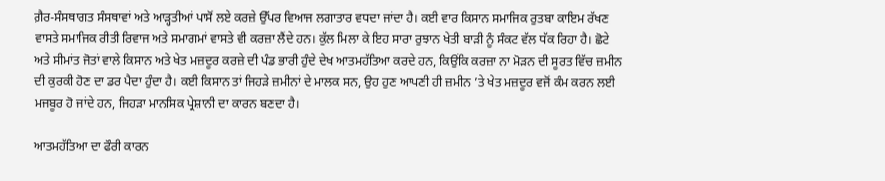ਗ਼ੈਰ-ਸੰਸਥਾਗਤ ਸੰਸਥਾਵਾਂ ਅਤੇ ਆੜ੍ਹਤੀਆਂ ਪਾਸੋਂ ਲਏ ਕਰਜ਼ੇ ਉੱਪਰ ਵਿਆਜ ਲਗਾਤਾਰ ਵਧਦਾ ਜਾਂਦਾ ਹੈ। ਕਈ ਵਾਰ ਕਿਸਾਨ ਸਮਾਜਿਕ ਰੁਤਬਾ ਕਾਇਮ ਰੱਖਣ ਵਾਸਤੇ ਸਮਾਜਿਕ ਰੀਤੀ ਰਿਵਾਜ ਅਤੇ ਸਮਾਗਮਾਂ ਵਾਸਤੇ ਵੀ ਕਰਜ਼ਾ ਲੈਂਦੇ ਹਨ। ਕੁੱਲ ਮਿਲਾ ਕੇ ਇਹ ਸਾਰਾ ਰੁਝਾਨ ਖੇਤੀ ਬਾੜੀ ਨੂੰ ਸੰਕਟ ਵੱਲ ਧੱਕ ਰਿਹਾ ਹੈ। ਛੋਟੇ ਅਤੇ ਸੀਮਾਂਤ ਜੋਤਾਂ ਵਾਲੇ ਕਿਸਾਨ ਅਤੇ ਖੇਤ ਮਜ਼ਦੂਰ ਕਰਜ਼ੇ ਦੀ ਪੰਡ ਭਾਰੀ ਹੁੰਦੇ ਦੇਖ ਆਤਮਹੱਤਿਆ ਕਰਦੇ ਹਨ, ਕਿਉਂਕਿ ਕਰਜ਼ਾ ਨਾ ਮੋੜਨ ਦੀ ਸੂਰਤ ਵਿੱਚ ਜ਼ਮੀਨ ਦੀ ਕੁਰਕੀ ਹੋਣ ਦਾ ਡਰ ਪੈਦਾ ਹੁੰਦਾ ਹੈ। ਕਈ ਕਿਸਾਨ ਤਾਂ ਜਿਹੜੇ ਜ਼ਮੀਨਾਂ ਦੇ ਮਾਲਕ ਸਨ, ਉਹ ਹੁਣ ਆਪਣੀ ਹੀ ਜ਼ਮੀਨ ’ਤੇ ਖੇਤ ਮਜ਼ਦੂਰ ਵਜੋਂ ਕੰਮ ਕਰਨ ਲਈ ਮਜਬੂਰ ਹੋ ਜਾਂਦੇ ਹਨ, ਜਿਹੜਾ ਮਾਨਸਿਕ ਪ੍ਰੇਸ਼ਾਨੀ ਦਾ ਕਾਰਨ ਬਣਦਾ ਹੈ।

ਆਤਮਹੱਤਿਆ ਦਾ ਫੌਰੀ ਕਾਰਨ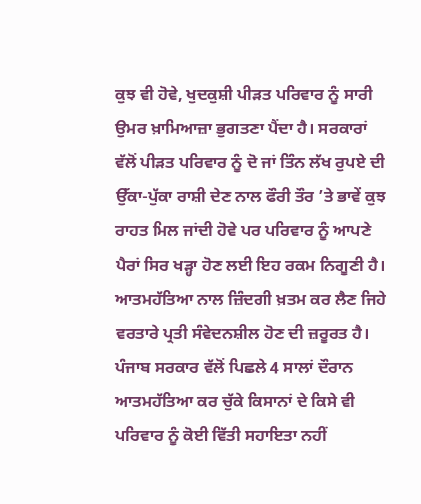ਕੁਝ ਵੀ ਹੋਵੇ, ਖੁਦਕੁਸ਼ੀ ਪੀੜਤ ਪਰਿਵਾਰ ਨੂੰ ਸਾਰੀ ਉਮਰ ਖ਼ਾਮਿਆਜ਼ਾ ਭੁਗਤਣਾ ਪੈਂਦਾ ਹੈ। ਸਰਕਾਰਾਂ ਵੱਲੋਂ ਪੀੜਤ ਪਰਿਵਾਰ ਨੂੰ ਦੋ ਜਾਂ ਤਿੰਨ ਲੱਖ ਰੁਪਏ ਦੀ ਉੱਕਾ-ਪੁੱਕਾ ਰਾਸ਼ੀ ਦੇਣ ਨਾਲ ਫੌਰੀ ਤੌਰ ’ਤੇ ਭਾਵੇਂ ਕੁਝ ਰਾਹਤ ਮਿਲ ਜਾਂਦੀ ਹੋਵੇ ਪਰ ਪਰਿਵਾਰ ਨੂੰ ਆਪਣੇ ਪੈਰਾਂ ਸਿਰ ਖੜ੍ਹਾ ਹੋਣ ਲਈ ਇਹ ਰਕਮ ਨਿਗੂਣੀ ਹੈ। ਆਤਮਹੱਤਿਆ ਨਾਲ ਜ਼ਿੰਦਗੀ ਖ਼ਤਮ ਕਰ ਲੈਣ ਜਿਹੇ ਵਰਤਾਰੇ ਪ੍ਰਤੀ ਸੰਵੇਦਨਸ਼ੀਲ ਹੋਣ ਦੀ ਜ਼ਰੂਰਤ ਹੈ। ਪੰਜਾਬ ਸਰਕਾਰ ਵੱਲੋਂ ਪਿਛਲੇ 4 ਸਾਲਾਂ ਦੌਰਾਨ ਆਤਮਹੱਤਿਆ ਕਰ ਚੁੱਕੇ ਕਿਸਾਨਾਂ ਦੇ ਕਿਸੇ ਵੀ ਪਰਿਵਾਰ ਨੂੰ ਕੋਈ ਵਿੱਤੀ ਸਹਾਇਤਾ ਨਹੀਂ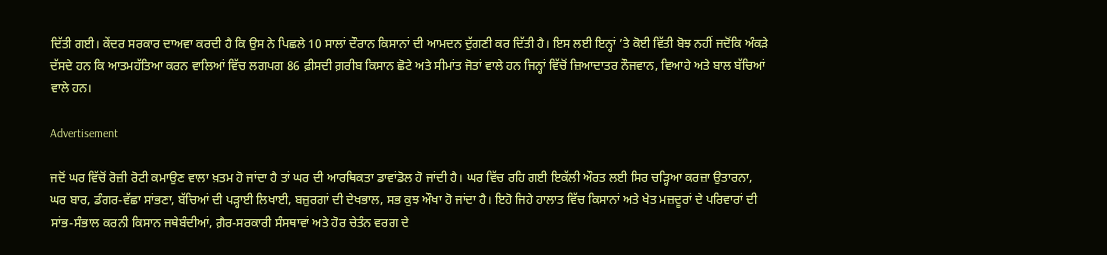ਦਿੱਤੀ ਗਈ। ਕੇਂਦਰ ਸਰਕਾਰ ਦਾਅਵਾ ਕਰਦੀ ਹੈ ਕਿ ਉਸ ਨੇ ਪਿਛਲੇ 10 ਸਾਲਾਂ ਦੌਰਾਨ ਕਿਸਾਨਾਂ ਦੀ ਆਮਦਨ ਦੁੱਗਣੀ ਕਰ ਦਿੱਤੀ ਹੈ। ਇਸ ਲਈ ਇਨ੍ਹਾਂ ’ਤੇ ਕੋਈ ਵਿੱਤੀ ਬੋਝ ਨਹੀਂ ਜਦੋਂਕਿ ਅੰਕੜੇ ਦੱਸਦੇ ਹਨ ਕਿ ਆਤਮਹੱਤਿਆ ਕਰਨ ਵਾਲਿਆਂ ਵਿੱਚ ਲਗਪਗ 86 ਫ਼ੀਸਦੀ ਗ਼ਰੀਬ ਕਿਸਾਨ ਛੋਟੇ ਅਤੇ ਸੀਮਾਂਤ ਜੋਤਾਂ ਵਾਲੇ ਹਨ ਜਿਨ੍ਹਾਂ ਵਿੱਚੋਂ ਜ਼ਿਆਦਾਤਰ ਨੌਜਵਾਨ, ਵਿਆਹੇ ਅਤੇ ਬਾਲ ਬੱਚਿਆਂ ਵਾਲੇ ਹਨ।

Advertisement

ਜਦੋਂ ਘਰ ਵਿੱਚੋਂ ਰੋਜ਼ੀ ਰੋਟੀ ਕਮਾਉਣ ਵਾਲਾ ਖ਼ਤਮ ਹੋ ਜਾਂਦਾ ਹੈ ਤਾਂ ਘਰ ਦੀ ਆਰਥਿਕਤਾ ਡਾਵਾਂਡੋਲ ਹੋ ਜਾਂਦੀ ਹੈ। ਘਰ ਵਿੱਚ ਰਹਿ ਗਈ ਇਕੱਲੀ ਔਰਤ ਲਈ ਸਿਰ ਚੜ੍ਹਿਆ ਕਰਜ਼ਾ ਉਤਾਰਨਾ, ਘਰ ਬਾਰ, ਡੰਗਰ-ਵੱਛਾ ਸਾਂਭਣਾ, ਬੱਚਿਆਂ ਦੀ ਪੜ੍ਹਾਈ ਲਿਖਾਈ, ਬਜ਼ੁਰਗਾਂ ਦੀ ਦੇਖਭਾਲ, ਸਭ ਕੁਝ ਔਖਾ ਹੋ ਜਾਂਦਾ ਹੈ। ਇਹੋ ਜਿਹੇ ਹਾਲਾਤ ਵਿੱਚ ਕਿਸਾਨਾਂ ਅਤੇ ਖੇਤ ਮਜ਼ਦੂਰਾਂ ਦੇ ਪਰਿਵਾਰਾਂ ਦੀ ਸਾਂਭ-ਸੰਭਾਲ ਕਰਨੀ ਕਿਸਾਨ ਜਥੇਬੰਦੀਆਂ, ਗ਼ੈਰ-ਸਰਕਾਰੀ ਸੰਸਥਾਵਾਂ ਅਤੇ ਹੋਰ ਚੇਤੰਨ ਵਰਗ ਦੇ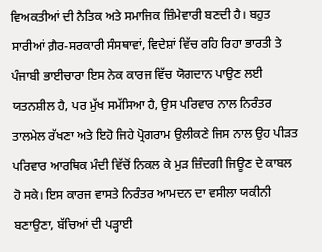ਵਿਅਕਤੀਆਂ ਦੀ ਨੈਤਿਕ ਅਤੇ ਸਮਾਜਿਕ ਜ਼ਿੰਮੇਵਾਰੀ ਬਣਦੀ ਹੈ। ਬਹੁਤ ਸਾਰੀਆਂ ਗ਼ੈਰ-ਸਰਕਾਰੀ ਸੰਸਥਾਵਾਂ, ਵਿਦੇਸ਼ਾਂ ਵਿੱਚ ਰਹਿ ਰਿਹਾ ਭਾਰਤੀ ਤੇ ਪੰਜਾਬੀ ਭਾਈਚਾਰਾ ਇਸ ਨੇਕ ਕਾਰਜ ਵਿੱਚ ਯੋਗਦਾਨ ਪਾਉਣ ਲਈ ਯਤਨਸ਼ੀਲ ਹੈ, ਪਰ ਮੁੱਖ ਸਮੱਸਿਆ ਹੈ, ਉਸ ਪਰਿਵਾਰ ਨਾਲ ਨਿਰੰਤਰ ਤਾਲਮੇਲ ਰੱਖਣਾ ਅਤੇ ਇਹੋ ਜਿਹੇ ਪ੍ਰੋਗਰਾਮ ਉਲੀਕਣੇ ਜਿਸ ਨਾਲ ਉਹ ਪੀੜਤ ਪਰਿਵਾਰ ਆਰਥਿਕ ਮੰਦੀ ਵਿੱਚੋਂ ਨਿਕਲ ਕੇ ਮੁੜ ਜ਼ਿੰਦਗੀ ਜਿਊਣ ਦੇ ਕਾਬਲ ਹੋ ਸਕੇ। ਇਸ ਕਾਰਜ ਵਾਸਤੇ ਨਿਰੰਤਰ ਆਮਦਨ ਦਾ ਵਸੀਲਾ ਯਕੀਨੀ ਬਣਾਉਣਾ, ਬੱਚਿਆਂ ਦੀ ਪੜ੍ਹਾਈ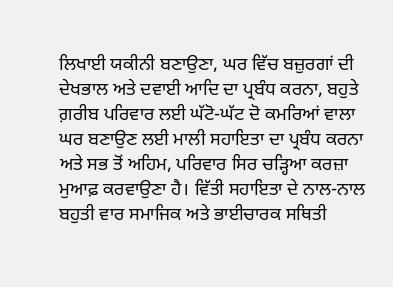ਲਿਖਾਈ ਯਕੀਨੀ ਬਣਾਉਣਾ, ਘਰ ਵਿੱਚ ਬਜ਼ੁਰਗਾਂ ਦੀ ਦੇਖਭਾਲ ਅਤੇ ਦਵਾਈ ਆਦਿ ਦਾ ਪ੍ਰਬੰਧ ਕਰਨਾ, ਬਹੁਤੇ ਗ਼ਰੀਬ ਪਰਿਵਾਰ ਲਈ ਘੱਟੋ-ਘੱਟ ਦੋ ਕਮਰਿਆਂ ਵਾਲਾ ਘਰ ਬਣਾਉਣ ਲਈ ਮਾਲੀ ਸਹਾਇਤਾ ਦਾ ਪ੍ਰਬੰਧ ਕਰਨਾ ਅਤੇ ਸਭ ਤੋਂ ਅਹਿਮ, ਪਰਿਵਾਰ ਸਿਰ ਚੜ੍ਹਿਆ ਕਰਜ਼ਾ ਮੁਆਫ਼ ਕਰਵਾਉਣਾ ਹੈ। ਵਿੱਤੀ ਸਹਾਇਤਾ ਦੇ ਨਾਲ-ਨਾਲ ਬਹੁਤੀ ਵਾਰ ਸਮਾਜਿਕ ਅਤੇ ਭਾਈਚਾਰਕ ਸਥਿਤੀ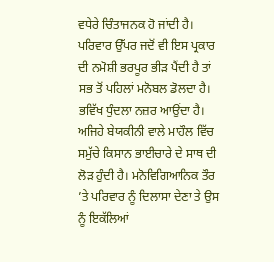ਵਧੇਰੇ ਚਿੰਤਾਜਨਕ ਹੋ ਜਾਂਦੀ ਹੈ। ਪਰਿਵਾਰ ਉੱਪਰ ਜਦੋਂ ਵੀ ਇਸ ਪ੍ਰਕਾਰ ਦੀ ਨਮੋਸ਼ੀ ਭਰਪੂਰ ਭੀੜ ਪੈਂਦੀ ਹੈ ਤਾਂ ਸਭ ਤੋਂ ਪਹਿਲਾਂ ਮਨੋਬਲ ਡੋਲਦਾ ਹੈ। ਭਵਿੱਖ ਧੁੰਦਲਾ ਨਜ਼ਰ ਆਉਂਦਾ ਹੈ। ਅਜਿਹੇ ਬੇਯਕੀਨੀ ਵਾਲੇ ਮਾਹੌਲ ਵਿੱਚ ਸਮੁੱਚੇ ਕਿਸਾਨ ਭਾਈਚਾਰੇ ਦੇ ਸਾਥ ਦੀ ਲੋੜ ਹੁੰਦੀ ਹੈ। ਮਨੋਵਿਗਿਆਨਿਕ ਤੌਰ ’ਤੇ ਪਰਿਵਾਰ ਨੂੰ ਦਿਲਾਸਾ ਦੇਣਾ ਤੇ ਉਸ ਨੂੰ ਇਕੱਲਿਆਂ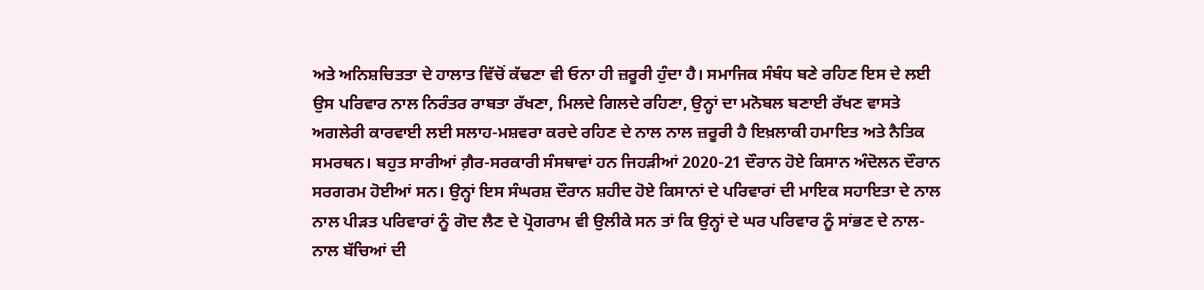ਅਤੇ ਅਨਿਸ਼ਚਿਤਤਾ ਦੇ ਹਾਲਾਤ ਵਿੱਚੋਂ ਕੱਢਣਾ ਵੀ ਓਨਾ ਹੀ ਜ਼ਰੂਰੀ ਹੁੰਦਾ ਹੈ। ਸਮਾਜਿਕ ਸੰਬੰਧ ਬਣੇ ਰਹਿਣ ਇਸ ਦੇ ਲਈ ਉਸ ਪਰਿਵਾਰ ਨਾਲ ਨਿਰੰਤਰ ਰਾਬਤਾ ਰੱਖਣਾ, ਮਿਲਦੇ ਗਿਲਦੇ ਰਹਿਣਾ, ਉਨ੍ਹਾਂ ਦਾ ਮਨੋਬਲ ਬਣਾਈ ਰੱਖਣ ਵਾਸਤੇ ਅਗਲੇਰੀ ਕਾਰਵਾਈ ਲਈ ਸਲਾਹ-ਮਸ਼ਵਰਾ ਕਰਦੇ ਰਹਿਣ ਦੇ ਨਾਲ ਨਾਲ ਜ਼ਰੂਰੀ ਹੈ ਇਖ਼ਲਾਕੀ ਹਮਾਇਤ ਅਤੇ ਨੈਤਿਕ ਸਮਰਥਨ। ਬਹੁਤ ਸਾਰੀਆਂ ਗ਼ੈਰ-ਸਰਕਾਰੀ ਸੰਸਥਾਵਾਂ ਹਨ ਜਿਹੜੀਆਂ 2020-21 ਦੌਰਾਨ ਹੋਏ ਕਿਸਾਨ ਅੰਦੋਲਨ ਦੌਰਾਨ ਸਰਗਰਮ ਹੋਈਆਂ ਸਨ। ਉਨ੍ਹਾਂ ਇਸ ਸੰਘਰਸ਼ ਦੌਰਾਨ ਸ਼ਹੀਦ ਹੋਏ ਕਿਸਾਨਾਂ ਦੇ ਪਰਿਵਾਰਾਂ ਦੀ ਮਾਇਕ ਸਹਾਇਤਾ ਦੇ ਨਾਲ ਨਾਲ ਪੀੜਤ ਪਰਿਵਾਰਾਂ ਨੂੰ ਗੋਦ ਲੈਣ ਦੇ ਪ੍ਰੋਗਰਾਮ ਵੀ ਉਲੀਕੇ ਸਨ ਤਾਂ ਕਿ ਉਨ੍ਹਾਂ ਦੇ ਘਰ ਪਰਿਵਾਰ ਨੂੰ ਸਾਂਭਣ ਦੇ ਨਾਲ-ਨਾਲ ਬੱਚਿਆਂ ਦੀ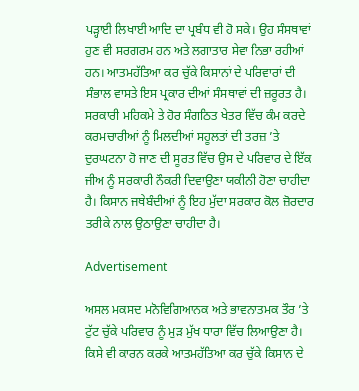ਪੜ੍ਹਾਈ ਲਿਖਾਈ ਆਦਿ ਦਾ ਪ੍ਰਬੰਧ ਵੀ ਹੋ ਸਕੇ। ਉਹ ਸੰਸਥਾਵਾਂ ਹੁਣ ਵੀ ਸਰਗਰਮ ਹਨ ਅਤੇ ਲਗਾਤਾਰ ਸੇਵਾ ਨਿਭਾ ਰਹੀਆਂ ਹਨ। ਆਤਮਹੱਤਿਆ ਕਰ ਚੁੱਕੇ ਕਿਸਾਨਾਂ ਦੇ ਪਰਿਵਾਰਾਂ ਦੀ ਸੰਭਾਲ ਵਾਸਤੇ ਇਸ ਪ੍ਰਕਾਰ ਦੀਆਂ ਸੰਸਥਾਵਾਂ ਦੀ ਜ਼ਰੂਰਤ ਹੈ। ਸਰਕਾਰੀ ਮਹਿਕਮੇ ਤੇ ਹੋਰ ਸੰਗਠਿਤ ਖੇਤਰ ਵਿੱਚ ਕੰਮ ਕਰਦੇ ਕਰਮਚਾਰੀਆਂ ਨੂੰ ਮਿਲਦੀਆਂ ਸਹੂਲਤਾਂ ਦੀ ਤਰਜ਼ ’ਤੇ ਦੁਰਘਟਨਾ ਹੋ ਜਾਣ ਦੀ ਸੂਰਤ ਵਿੱਚ ਉਸ ਦੇ ਪਰਿਵਾਰ ਦੇ ਇੱਕ ਜੀਅ ਨੂੰ ਸਰਕਾਰੀ ਨੌਕਰੀ ਦਿਵਾਉਣਾ ਯਕੀਨੀ ਹੋਣਾ ਚਾਹੀਦਾ ਹੈ। ਕਿਸਾਨ ਜਥੇਬੰਦੀਆਂ ਨੂੰ ਇਹ ਮੁੱਦਾ ਸਰਕਾਰ ਕੋਲ ਜ਼ੋਰਦਾਰ ਤਰੀਕੇ ਨਾਲ ਉਠਾਉਣਾ ਚਾਹੀਦਾ ਹੈ।

Advertisement

ਅਸਲ ਮਕਸਦ ਮਨੋਵਿਗਿਆਨਕ ਅਤੇ ਭਾਵਨਾਤਮਕ ਤੌਰ ’ਤੇ ਟੁੱਟ ਚੁੱਕੇ ਪਰਿਵਾਰ ਨੂੰ ਮੁੜ ਮੁੱਖ ਧਾਰਾ ਵਿੱਚ ਲਿਆਉਣਾ ਹੈ। ਕਿਸੇ ਵੀ ਕਾਰਨ ਕਰਕੇ ਆਤਮਹੱਤਿਆ ਕਰ ਚੁੱਕੇ ਕਿਸਾਨ ਦੇ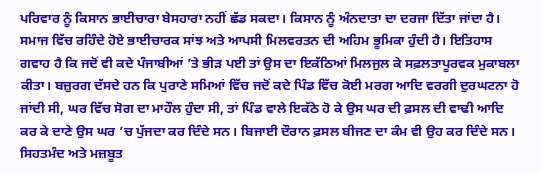ਪਰਿਵਾਰ ਨੂੰ ਕਿਸਾਨ ਭਾਈਚਾਰਾ ਬੇਸਹਾਰਾ ਨਹੀਂ ਛੱਡ ਸਕਦਾ। ਕਿਸਾਨ ਨੂੰ ਅੰਨਦਾਤਾ ਦਾ ਦਰਜਾ ਦਿੱਤਾ ਜਾਂਦਾ ਹੈ। ਸਮਾਜ ਵਿੱਚ ਰਹਿੰਦੇ ਹੋਏ ਭਾਈਚਾਰਕ ਸਾਂਝ ਅਤੇ ਆਪਸੀ ਮਿਲਵਰਤਨ ਦੀ ਅਹਿਮ ਭੂਮਿਕਾ ਹੁੰਦੀ ਹੈ। ਇਤਿਹਾਸ ਗਵਾਹ ਹੈ ਕਿ ਜਦੋਂ ਵੀ ਕਦੇ ਪੰਜਾਬੀਆਂ ’ਤੇ ਭੀੜ ਪਈ ਤਾਂ ਉਸ ਦਾ ਇਕੱਠਿਆਂ ਮਿਲਜੁਲ ਕੇ ਸਫ਼ਲਤਾਪੂਰਵਕ ਮੁਕਾਬਲਾ ਕੀਤਾ। ਬਜ਼ੁਰਗ ਦੱਸਦੇ ਹਨ ਕਿ ਪੁਰਾਣੇ ਸਮਿਆਂ ਵਿੱਚ ਜਦੋਂ ਕਦੇ ਪਿੰਡ ਵਿੱਚ ਕੋਈ ਮਰਗ ਆਦਿ ਵਰਗੀ ਦੁਰਘਟਨਾ ਹੋ ਜਾਂਦੀ ਸੀ, ਘਰ ਵਿੱਚ ਸੋਗ ਦਾ ਮਾਹੌਲ ਹੁੰਦਾ ਸੀ, ਤਾਂ ਪਿੰਡ ਵਾਲੇ ਇਕੱਠੇ ਹੋ ਕੇ ਉਸ ਘਰ ਦੀ ਫ਼ਸਲ ਦੀ ਵਾਢੀ ਆਦਿ ਕਰ ਕੇ ਦਾਣੇ ਉਸ ਘਰ ’ਚ ਪੁੱਜਦਾ ਕਰ ਦਿੰਦੇ ਸਨ। ਬਿਜਾਈ ਦੌਰਾਨ ਫ਼ਸਲ ਬੀਜਣ ਦਾ ਕੰਮ ਵੀ ਉਹ ਕਰ ਦਿੰਦੇ ਸਨ। ਸਿਹਤਮੰਦ ਅਤੇ ਮਜ਼ਬੂਤ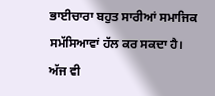ਭਾਈਚਾਰਾ ਬਹੁਤ ਸਾਰੀਆਂ ਸਮਾਜਿਕ ਸਮੱਸਿਆਵਾਂ ਹੱਲ ਕਰ ਸਕਦਾ ਹੈ। ਅੱਜ ਵੀ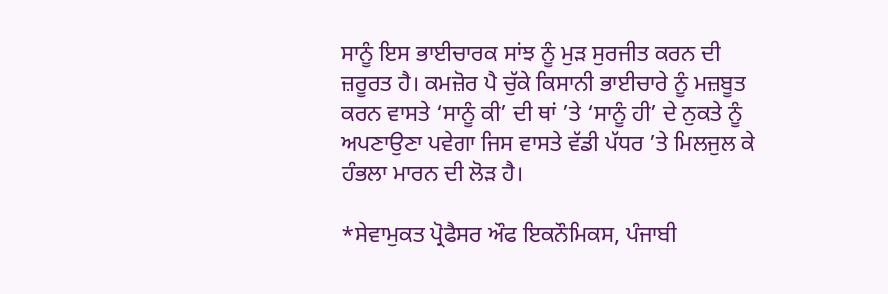ਸਾਨੂੰ ਇਸ ਭਾਈਚਾਰਕ ਸਾਂਝ ਨੂੰ ਮੁੜ ਸੁਰਜੀਤ ਕਰਨ ਦੀ ਜ਼ਰੂਰਤ ਹੈ। ਕਮਜ਼ੋਰ ਪੈ ਚੁੱਕੇ ਕਿਸਾਨੀ ਭਾਈਚਾਰੇ ਨੂੰ ਮਜ਼ਬੂਤ ਕਰਨ ਵਾਸਤੇ ‘ਸਾਨੂੰ ਕੀ’ ਦੀ ਥਾਂ ’ਤੇ ‘ਸਾਨੂੰ ਹੀ’ ਦੇ ਨੁਕਤੇ ਨੂੰ ਅਪਣਾਉਣਾ ਪਵੇਗਾ ਜਿਸ ਵਾਸਤੇ ਵੱਡੀ ਪੱਧਰ ’ਤੇ ਮਿਲਜੁਲ ਕੇ ਹੰਭਲਾ ਮਾਰਨ ਦੀ ਲੋੜ ਹੈ।

*ਸੇਵਾਮੁਕਤ ਪ੍ਰੋਫੈਸਰ ਔਫ ਇਕਨੌਮਿਕਸ, ਪੰਜਾਬੀ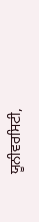ਯੂਨੀਵਰਸਿਟੀ,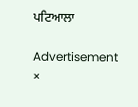ਪਟਿਆਲਾ

Advertisement
×